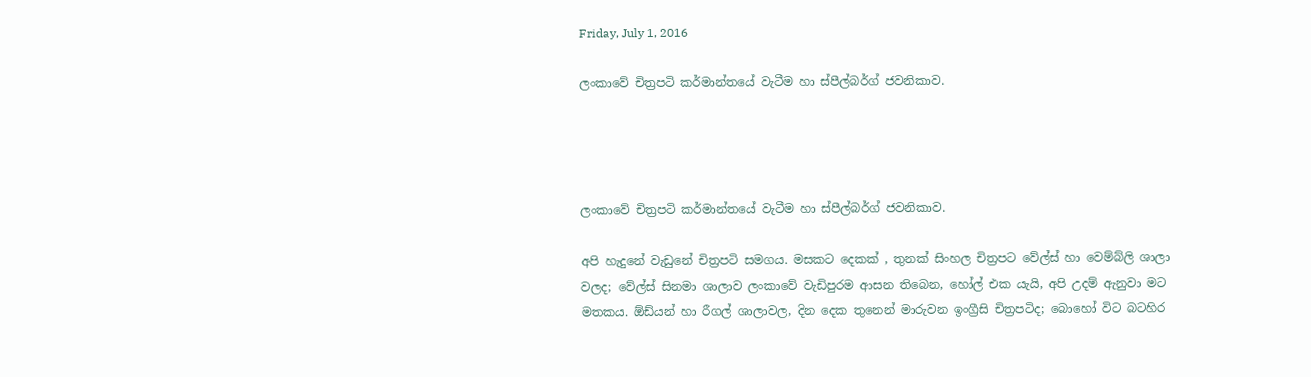Friday, July 1, 2016

ලංකාවේ චිත්‍රපටි කර්මාන්තයේ වැටීම හා ස්පීල්බර්ග් ජවනිකාව.




ලංකාවේ චිත්‍රපටි කර්මාන්තයේ වැටීම හා ස්පීල්බර්ග් ජවනිකාව.

අපි හැදුනේ වැඩුනේ චිත්‍රපටි සමගය. මසකට දෙකක් , තුනක් සිංහල චිත්‍රපට වේල්ස් හා වෙම්බ්ලි ශාලා වලද; වේල්ස් සිනමා ශාලාව ලංකාවේ වැඩිපුරම ආසන තිබෙන, හෝල් එක යැයි, අපි උදම් ඇනුවා මට මතකය. ඕඩ්යන් හා රීගල් ශාලාවල, දින දෙක තුනෙන් මාරුවන ඉංග්‍රීසි චිත්‍රපටිද; බොහෝ විට බටහිර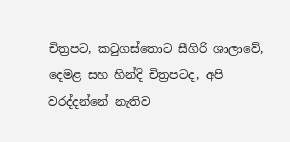චිත්‍රපට, කටුගස්තොට සීගිරි ශාලාවේ, දෙමළ සහ හින්දි චිත්‍රපටද, අපි වරද්දන්නේ නැතිව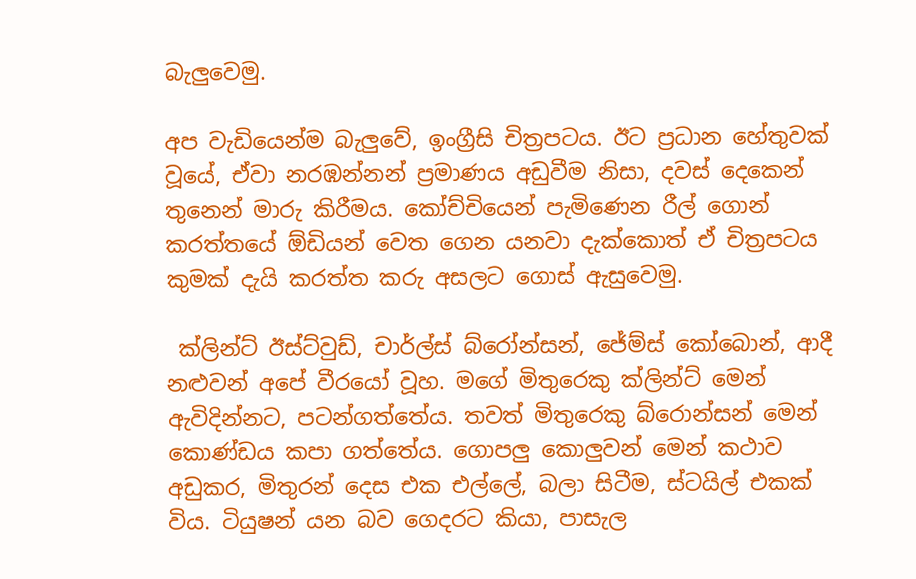බැලුවෙමු.

අප වැඩියෙන්ම බැලුවේ, ඉංග්‍රීසි චිත්‍රපටය. ඊට ප්‍රධාන හේතුවක් වූයේ, ඒවා නරඹන්නන් ප්‍රමාණය අඩුවීම නිසා, දවස් දෙකෙන් තුනෙන් මාරු කිරීමය. කෝච්චියෙන් පැමිණෙන රීල් ගොන් කරත්තයේ ඕඩියන් වෙත ගෙන යනවා දැක්කොත් ඒ චිත්‍රපටය කුමක් දැයි කරත්ත කරු අසලට ගොස් ඇසුවෙමු.

 ක්ලින්ට් ඊස්ට්වුඩ්, චාර්ල්ස් බ්රෝන්සන්, ජේම්ස් කෝබොන්, ආදී නළුවන් අපේ වීරයෝ වූහ. මගේ මිතුරෙකු ක්ලින්ට් මෙන් ඇවිදින්නට, පටන්ගත්තේය. තවත් මිතුරෙකු බ්රොන්සන් මෙන් කොණ්ඩය කපා ගත්තේය. ගොපලු කොලුවන් මෙන් කථාව අඩුකර, මිතුරන් දෙස එක එල්ලේ, බලා සිටීම, ස්ටයිල් එකක් විය. ටියුෂන් යන බව ගෙදරට කියා, පාසැල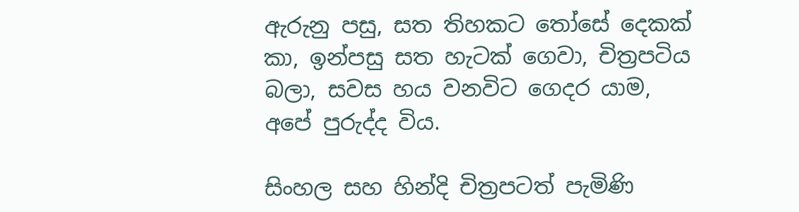ඇරුනු පසු, සත තිහකට තෝසේ දෙකක් කා, ඉන්පසු සත හැටක් ගෙවා, චිත්‍රපටිය බලා, සවස හය වනවිට ගෙදර යාම, අපේ පුරුද්ද විය.

සිංහල සහ හින්දි චිත්‍රපටත් පැමිණි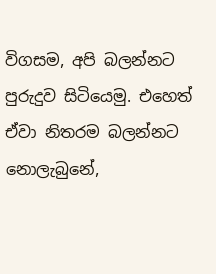විගසම, අපි බලන්නට පුරුදුව සිටියෙමු. එහෙත් ඒවා නිතරම බලන්නට නොලැබුනේ,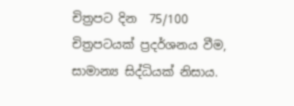චිත්‍රපට දින  75/100 චිත්‍රපටයක් ප්‍රදර්ශනය වීම, සාමාන්‍ය සිද්ධියක් නිසාය.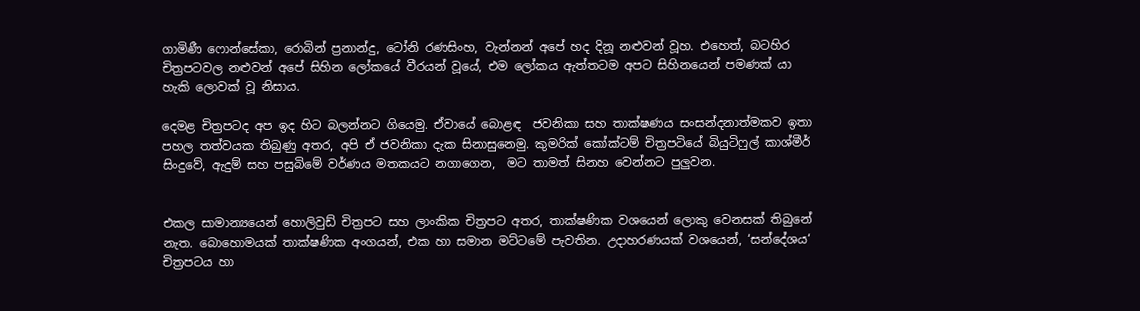ගාමිණී ෆොන්සේකා, රොබින් ප්‍රනාන්දු, ටෝනි රණසිංහ, වැන්නන් අපේ හද දිනූ නළුවන් වූහ. එහෙත්, බටහිර චිත්‍රපටවල නළුවන් අපේ සිහින ලෝකයේ වීරයන් වූයේ, එම ලෝකය ඇත්තටම අපට සිහිනයෙන් පමණක් යා හැකි ලොවක් වූ නිසාය.

දෙමළ චිත්‍රපටද අප ඉද හිට බලන්නට ගියෙමු. ඒවායේ බොළඳ  ජවනිකා සහ තාක්ෂණය සංසන්දනාත්මකව ඉතා පහල තත්වයක තිබුණු අතර, අපි ඒ ජවනිකා දැක සිනාසුනෙමු. කුමරික් කෝක්ටම් චිත්‍රපටියේ බියුටිෆුල් කාශ්මීර් සිංදුවේ, ඇදුම් සහ පසුබිමේ වර්ණය මතකයට නගාගෙන,  මට තාමත් සිනහ වෙන්නට පුලුවන.


එකල සාමාන්‍යයෙන් හොලිවුඩ් චිත්‍රපට සහ ලාංකික චිත්‍රපට අතර, තාක්ෂණික වශයෙන් ලොකු වෙනසක් තිබුනේ නැත. බොහොමයක් තාක්ෂණික අංගයන්, එක හා සමාන මට්ටමේ පැවතින. උදාහරණයක් වශයෙන්, ‘සන්දේශය‘ චිත්‍රපටය හා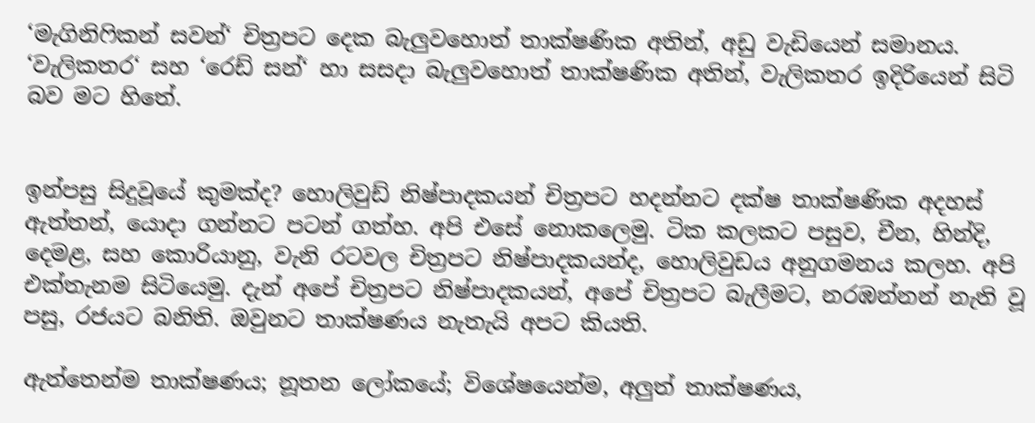‘මැගිනිෆිකන් සවන්‘ චිත්‍රපට දෙක බැලුවහොත් තාක්ෂණික අතින්, අඩු වැඩියෙන් සමානය. ‘වැලිකතර‘ සහ ‘රෙඩ් සන්‘ හා සසදා බැලුවහොත් තාක්ෂණික අතින්, වැලිකතර ඉදිරියෙන් සිටි බව මට හිතේ.


ඉන්පසු සිදුවූයේ කුමක්ද? හොලිවුඩ් නිෂ්පාදකයන් චිත්‍රපට හදන්නට දක්ෂ තාක්ෂණික අදහස් ඇත්තන්, යොදා ගන්නට පටන් ගත්හ. අපි එසේ නොකලෙමු. ටික කලකට පසුව, චීන, හින්දි, දෙමළ, සහ කොරියානු, වැනි රටවල චිත්‍රපට නිෂ්පාදකයන්ද, හොලිවුඩය අනුගමනය කලහ. අපි එක්තැනම සිටියෙමු. දැන් අපේ චිත්‍රපට නිෂ්පාදකයන්, අපේ චිත්‍රපට බැලීමට, නරඹන්නන් නැති වූ පසු, රජයට බනිති. ඔවුනට තාක්ෂණය නැතැයි අපට කියති.

ඇත්තෙන්ම තාක්ෂණය; නූතන ලෝකයේ; විශේෂයෙන්ම, අලුත් තාක්ෂණය,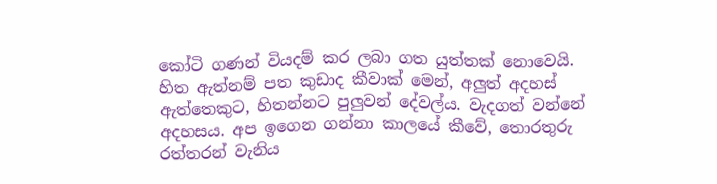කෝටි ගණන් වියදම් කර ලබා ගත යුත්තක් නොවෙයි. හිත ඇත්නම් පත කුඩාද කීවාක් මෙන්, අලුත් අදහස් ඇත්තෙකුට, හිතන්නට පුලුවන් දේවල්ය. වැදගත් වන්නේ අදහසය. අප ඉගෙන ගන්නා කාලයේ කීවේ, තොරතුරු රත්තරන් වැනිය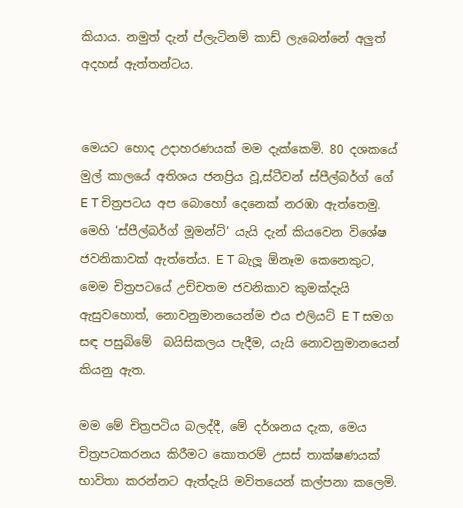කියාය. නමුත් දැන් ප්ලැටිනම් කාඩ් ලැබෙන්නේ අලුත්  අදහස් ඇත්තන්ටය.


මෙයට හොද උදාහරණයක් මම දැක්කෙමි. 80 දශකයේ මුල් කාලයේ අතිශය ජනප්‍රිය වූ,ස්ටීවන් ස්පීල්බර්ග් ගේ E T චිත්‍රපටය අප බොහෝ දෙනෙක් නරඹා ඇත්තෙමු. මෙහි ‘ස්පීල්බර්ග් මූමන්ට්‘ යැයි දැන් කියවෙන විශේෂ ජවනිකාවක් ඇත්තේය. E T බැලූ ඕනෑම කෙනෙකුට, මෙම චිත්‍රපටයේ උච්චතම ජවනිකාව කුමක්දැයි ඇසුවහොත්, නොවනුමානයෙන්ම එය එලියට් E T සමග සඳ පසුබිමේ  බයිසිකලය පැදීම, යැයි නොවනුමානයෙන් කියනු ඇත.

මම මේ චිත්‍රපටිය බලද්දී, මේ දර්ශනය දැක, මෙය චිත්‍රපටකරනය කිරීමට කොතරම් උසස් තාක්ෂණයක් භාවිතා කරන්නට ඇත්දැයි මවිතයෙන් කල්පනා කලෙමි.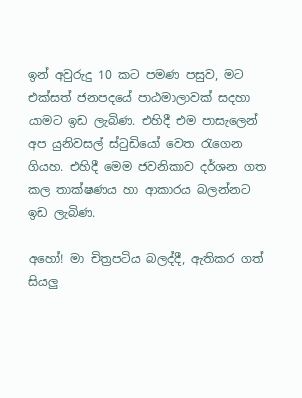ඉන් අවුරුදු 10 කට පමණ පසුව, මට එක්සත් ජනපදයේ පාඨමාලාවක් සදහා යාමට ඉඩ ලැබිණ. එහිදී එම පාසැලෙන් අප යුනිවසල් ස්ටුඩියෝ වෙත රැගෙන ගියහ. එහිදී මෙම ජවනිකාව දර්ශන ගත කල තාක්ෂණය හා ආකාරය බලන්නට ඉඩ ලැබිණ.

අහෝ! මා චිත්‍රපටිය බලද්දී, ඇතිකර ගත් සියලු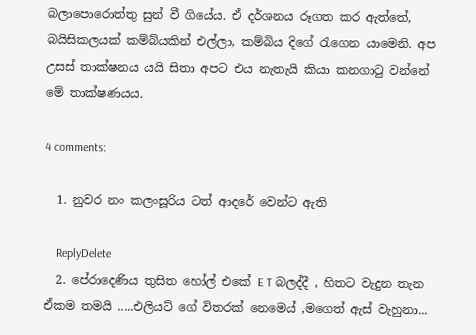බලාපොරොත්තු සුන් වී ගියේය. ඒ දර්ශනය රූගත කර ඇත්තේ, බයිසිකලයක් කම්බ්යකින් එල්ලා, කම්බිය දිගේ රැගෙන යාමෙනි. අප  උසස් තාක්ෂනය යයි සිතා අපට එය නැතැයි කියා කනගාටු වන්නේ මේ තාක්ෂණයය.

4 comments:

  1. නුවර නං කලංසූරිය ටත් ආදරේ වෙන්ට ඇති

    ReplyDelete
  2. පේරාදෙණිය තුසිත හෝල් එකේ E T බලද්දී , හිතට වැදුන තැන ඒකම තමයි .....එලියට් ගේ විතරක් නෙමෙය් ,මගෙත් ඇස් වැහුනා...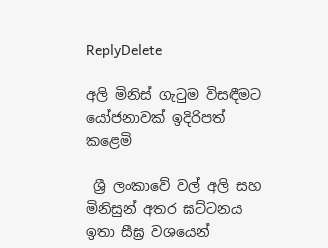ReplyDelete

අලි මිනිස් ගැටුම විසඳීමට යෝජනාවක් ඉදිරිපත් කළෙමි

 ශ්‍රී ලංකාවේ වල් අලි සහ මිනිසුන් අතර ඝට්ටනය ඉතා සීඝ්‍ර වශයෙන්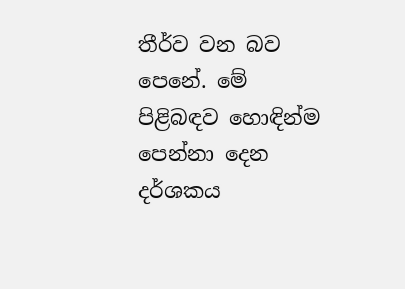තීර්ව වන බව පෙනේ. මේ පිළිබඳව හොඳින්ම පෙන්නා දෙන දර්ශකය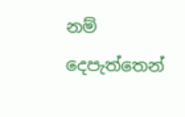නම් දෙපැත්තෙන්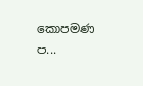කොපමණ ප...